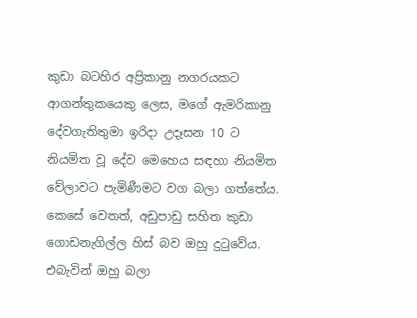කුඩා බටහිර අප්‍රිකානු නගරයකට ආගන්තුකයෙකු ලෙස, මගේ ඇමරිකානු දේවගැතිතුමා ඉරිදා උදෑසන 10 ට නියමිත වූ දේව මෙහෙය සඳහා නියමිත වේලාවට පැමිණීමට වග බලා ගත්තේය. කෙසේ වෙතත්, අඩුපාඩු සහිත කුඩා ගොඩනැගිල්ල හිස් බව ඔහු දුටුවේය. එබැවින් ඔහු බලා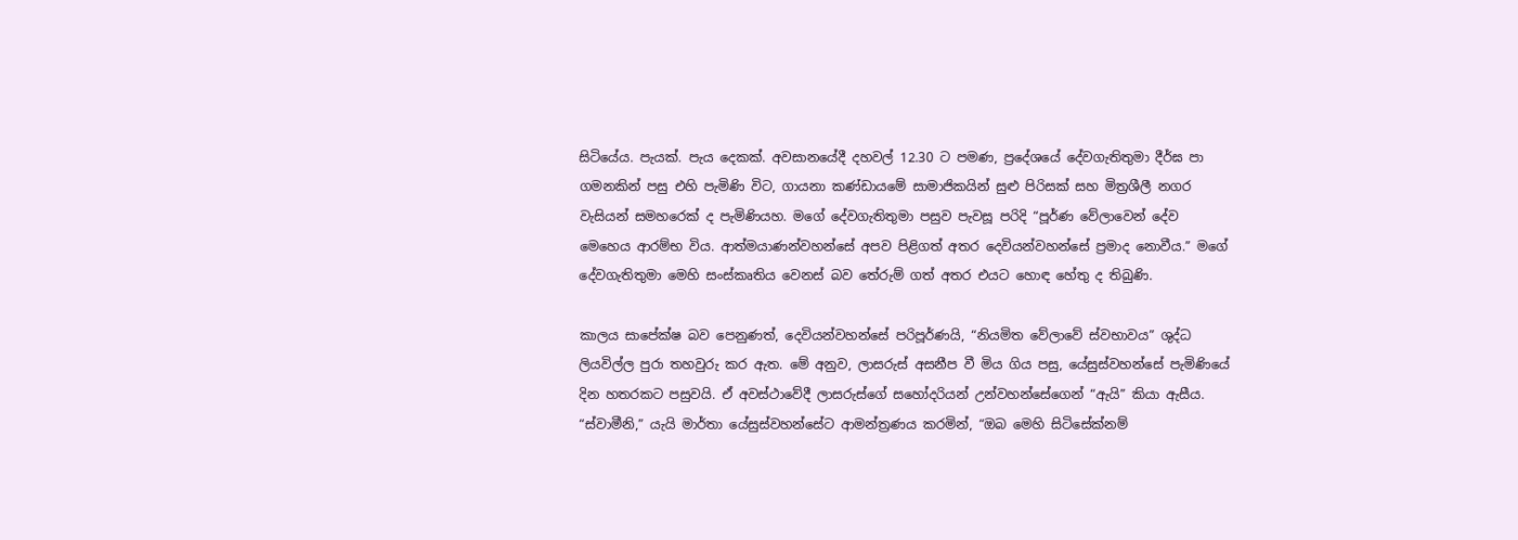සිටියේය. පැයක්. පැය දෙකක්. අවසානයේදී දහවල් 12.30 ට පමණ, ප්‍රදේශයේ දේවගැතිතුමා දීර්ඝ පා ගමනකින් පසු එහි පැමිණි විට, ගායනා කණ්ඩායමේ සාමාජිකයින් සුළු පිරිසක් සහ මිත්‍රශීලී නගර වැසියන් සමහරෙක් ද පැමිණියහ. මගේ දේවගැතිතුමා පසුව පැවසූ පරිදි “පූර්ණ වේලාවෙන් දේව මෙහෙය ආරම්භ විය. ආත්මයාණන්වහන්සේ අපව පිළිගත් අතර දෙවියන්වහන්සේ ප්‍රමාද නොවීය.” මගේ දේවගැතිතුමා මෙහි සංස්කෘතිය වෙනස් බව තේරුම් ගත් අතර එයට හොඳ හේතු ද තිබුණි.

කාලය සාපේක්ෂ බව පෙනුණත්, දෙවියන්වහන්සේ පරිපූර්ණයි, “නියමිත වේලාවේ ස්වභාවය” ශුද්ධ ලියවිල්ල පුරා තහවුරු කර ඇත. මේ අනුව, ලාසරුස් අසනීප වී මිය ගිය පසු, යේසුස්වහන්සේ පැමිණියේ දින හතරකට පසුවයි. ඒ අවස්ථාවේදී ලාසරුස්ගේ සහෝදරියන් උන්වහන්සේගෙන් “ඇයි” කියා ඇසීය. “ස්වාමීනි,” යැයි මාර්තා යේසුස්වහන්සේට ආමන්ත්‍රණය කරමින්, “ඔබ මෙහි සිටිසේක්නම්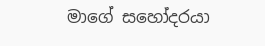මාගේ සහෝදරයා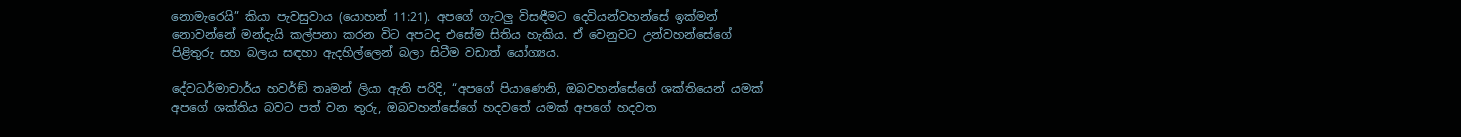නොමැරෙයි” කියා පැවසුවාය (යොහන් 11:21). අපගේ ගැටලු විසඳීමට දෙවියන්වහන්සේ ඉක්මන් නොවන්නේ මන්දැයි කල්පනා කරන විට අපටද එසේම සිතිය හැකිය. ඒ වෙනුවට උන්වහන්සේගේ පිළිතුරු සහ බලය සඳහා ඇදහිල්ලෙන් බලා සිටීම වඩාත් යෝග්‍යය.

දේවධර්මාචාර්ය හවර්ඞ් තෘමන් ලියා ඇති පරිදි, “අපගේ පියාණෙනි, ඔබවහන්සේගේ ශක්තියෙන් යමක් අපගේ ශක්තිය බවට පත් වන තුරු, ඔබවහන්සේගේ හදවතේ යමක් අපගේ හදවත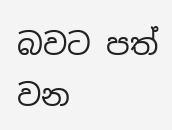බවට පත් වන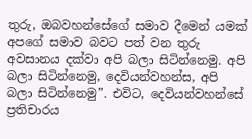තුරු, ඔබවහන්සේගේ සමාව දීමෙන් යමක් අපගේ සමාව බවට පත් වන තුරු අවසානය දක්වා අපි බලා සිටින්නෙමු. අපි බලා සිටින්නෙමු, දෙවියන්වහන්ස, අපි බලා සිටින්නෙමු”. එවිට, දෙවියන්වහන්සේ ප්‍රතිචාරය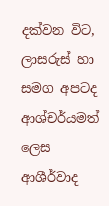දක්වන විට, ලාසරුස් හා සමග අපටද ආශ්චර්යමත් ලෙස ආශීර්වාද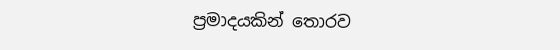ප්‍රමාදයකින් තොරව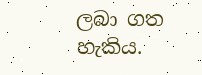ලබා ගත හැකිය.